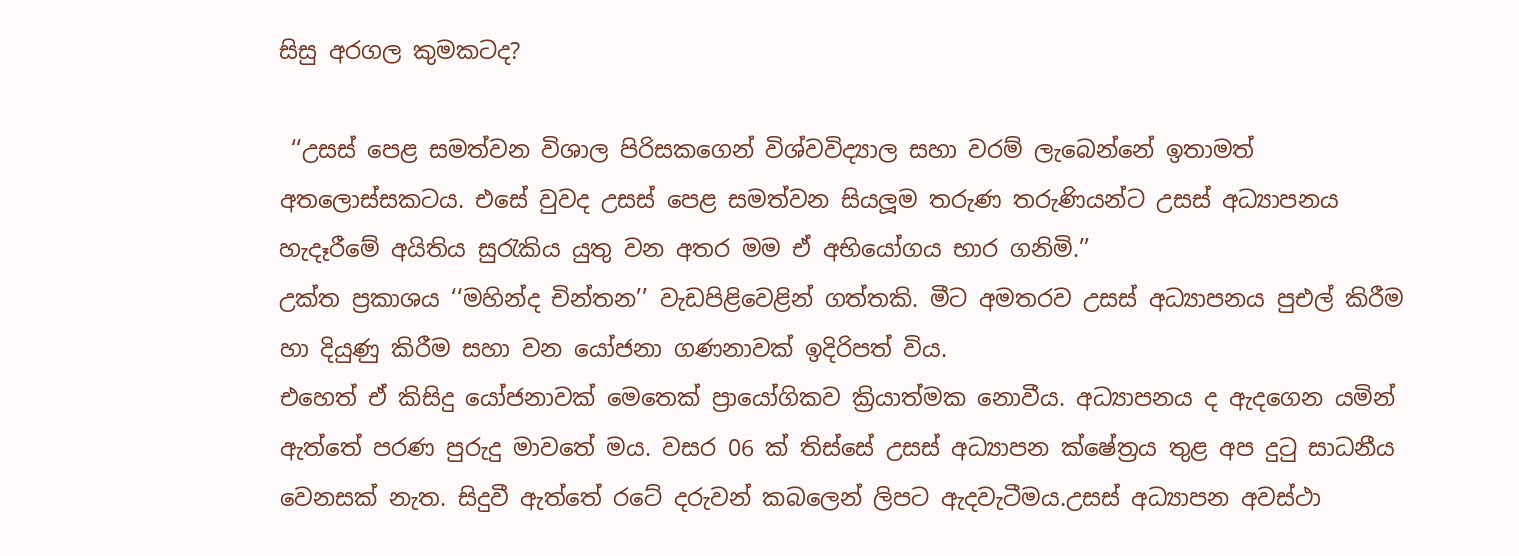සිසු අරගල කුමකටද?

 ‘‘උසස් පෙළ සමත්වන විශාල පිරිසකගෙන් විශ්වවිද්‍යාල සහා වරම් ලැබෙන්නේ ඉතාමත් අතලොස්සකටය. එසේ වුවද උසස් පෙළ සමත්වන සියලූම තරුණ තරුණියන්ට උසස් අධ්‍යාපනය හැදෑරීමේ අයිතිය සුරැකිය යුතු වන අතර මම ඒ අභියෝගය භාර ගනිමි.’’
උක්ත ප්‍රකාශය ‘‘මහින්ද චින්තන’’ වැඩපිළිවෙළින් ගත්තකි. මීට අමතරව උසස් අධ්‍යාපනය පුඑල් කිරීම හා දියුණු කිරීම සහා වන යෝජනා ගණනාවක් ඉදිරිපත් විය.
එහෙත් ඒ කිසිදු යෝජනාවක් මෙතෙක් ප්‍රායෝගිකව ක්‍රියාත්මක නොවීය. අධ්‍යාපනය ද ඇදගෙන යමින් ඇත්තේ පරණ පුරුදු මාවතේ මය. වසර 06 ක් තිස්සේ උසස් අධ්‍යාපන ක්ෂේත්‍රය තුළ අප දුටු සාධනීය වෙනසක් නැත. සිදුවී ඇත්තේ රටේ දරුවන් කබලෙන් ලිපට ඇදවැටීමය.උසස් අධ්‍යාපන අවස්ථා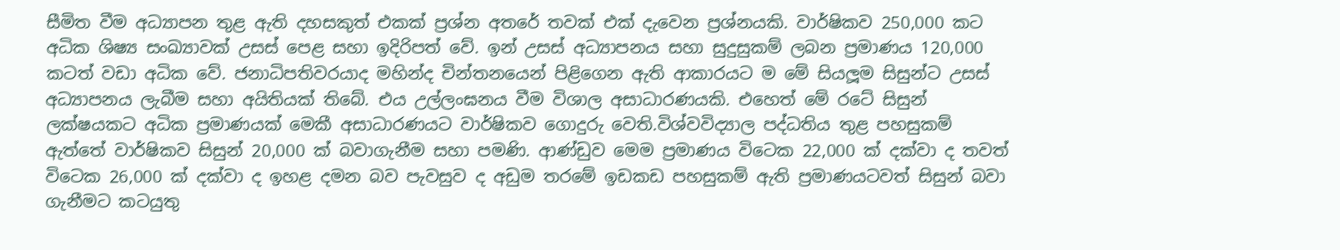සීමිත වීම අධ්‍යාපන තුළ ඇති දහසකුත් එකක් ප්‍රශ්න අතරේ තවක් එක් දැවෙන ප්‍රශ්නයකි. වාර්ෂිකව 250,000 කට අධික ශිෂ්‍ය සංඛ්‍යාවක් උසස් පෙළ සහා ඉදිරිපත් වේ. ඉන් උසස් අධ්‍යාපනය සහා සුදුසුකම් ලබන ප්‍රමාණය 120,000 කටත් වඩා අධික වේ. ජනාධිපතිවරයාද මහින්ද චින්තනයෙන් පිළිගෙන ඇති ආකාරයට ම මේ සියලූම සිසුන්ට උසස් අධ්‍යාපනය ලැබීම සහා අයිතියක් තිබේ. එය උල්ලංඝනය වීම විශාල අසාධාරණයකි. එහෙත් මේ රටේ සිසුන් ලක්ෂයකට අධික ප්‍රමාණයක් මෙකී අසාධාරණයට වාර්ෂිකව ගොදුරු වෙති.විශ්වවිද්‍යාල පද්ධතිය තුළ පහසුකම් ඇත්තේ වාර්ෂිකව සිසුන් 20,000 ක් බවාගැනීම සහා පමණි. ආණ්ඩුව මෙම ප්‍රමාණය විටෙක 22,000 ක් දක්වා ද තවත් විටෙක 26,000 ක් දක්වා ද ඉහළ දමන බව පැවසුව ද අඩුම තරමේ ඉඩකඩ පහසුකම් ඇති ප්‍රමාණයටවත් සිසුන් බවා ගැනීමට කටයුතු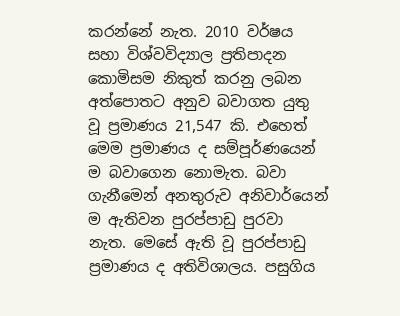කරන්නේ නැත. 2010 වර්ෂය සහා විශ්වවිද්‍යාල ප්‍රතිපාදන කොමිසම නිකුත් කරනු ලබන අත්පොතට අනුව බවාගත යුතු වූ ප්‍රමාණය 21,547 කි. එහෙත් මෙම ප්‍රමාණය ද සම්පූර්ණයෙන් ම බවාගෙන නොමැත. බවා ගැනීමෙන් අනතුරුව අනිවාර්යෙන් ම ඇතිවන පුරප්පාඩු පුරවා නැත. මෙසේ ඇති වූ පුරප්පාඩු ප්‍රමාණය ද අතිවිශාලය. පසුගිය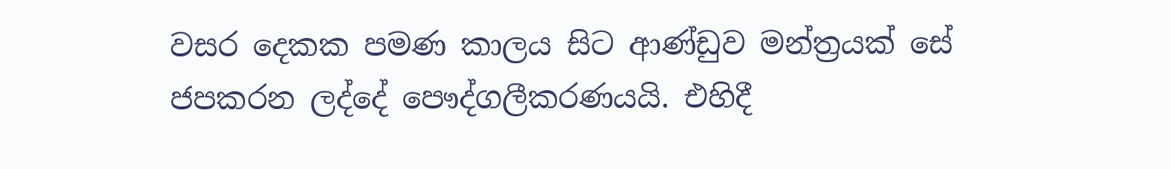වසර දෙකක පමණ කාලය සිට ආණ්ඩුව මන්ත්‍රයක් සේ ජපකරන ලද්දේ පෞද්ගලීකරණයයි. එහිදී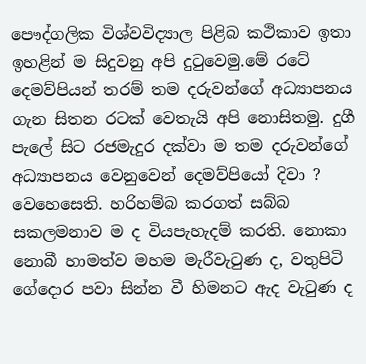පෞද්ගලික විශ්වවිද්‍යාල පිළිබ කථිකාව ඉතා ඉහළින් ම සිදුවනු අපි දුටුවෙමු.මේ රටේ දෙමව්පියන් තරම් තම දරුවන්ගේ අධ්‍යාපනය ගැන සිතන රටක් වෙතැයි අපි නොසිතමු. දුගී පැලේ සිට රජමැදුර දක්වා ම තම දරුවන්ගේ අධ්‍යාපනය වෙනුවෙන් දෙමව්පියෝ දිවා ? වෙහෙසෙති. හරිහම්බ කරගත් සබ්බ සකලමනාව ම ද වියපැහැදම් කරති. නොකා නොබී හාමත්ව මහම මැරීවැටුණ ද, වතුපිටි ගේදොර පවා සින්න වී හිමනට ඇද වැටුණ ද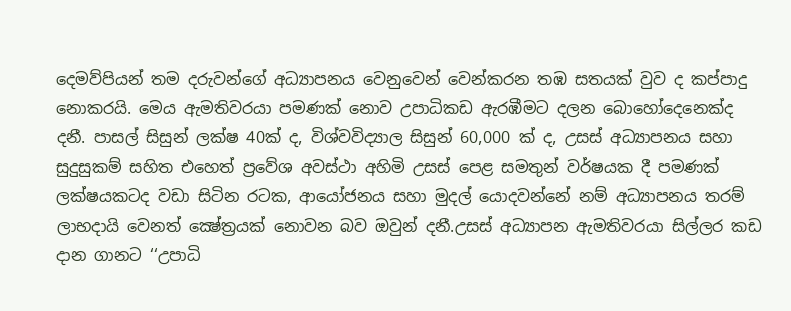දෙමව්පියන් තම දරුවන්ගේ අධ්‍යාපනය වෙනුවෙන් වෙන්කරන තඹ සතයක් වුව ද කප්පාදු නොකරයි. මෙය ඇමතිවරයා පමණක් නොව උපාධිකඩ ඇරඹීමට දලන බොහෝදෙනෙක්ද දනී. පාසල් සිසුන් ලක්ෂ 40ක් ද, විශ්වවිද්‍යාල සිසුන් 60,000 ක් ද, උසස් අධ්‍යාපනය සහා සුදුසුකම් සහිත එහෙත් ප්‍රවේශ අවස්ථා අහිමි උසස් පෙළ සමතුන් වර්ෂයක දී පමණක් ලක්ෂයකටද වඩා සිටින රටක, ආයෝජනය සහා මුදල් යොදවන්නේ නම් අධ්‍යාපනය තරම් ලාභදායි වෙනත් ක්‍ෂේත්‍රයක් නොවන බව ඔවුන් දනී.උසස් අධ්‍යාපන ඇමතිවරයා සිල්ලර කඩ දාන ගානට ‘‘උපාධි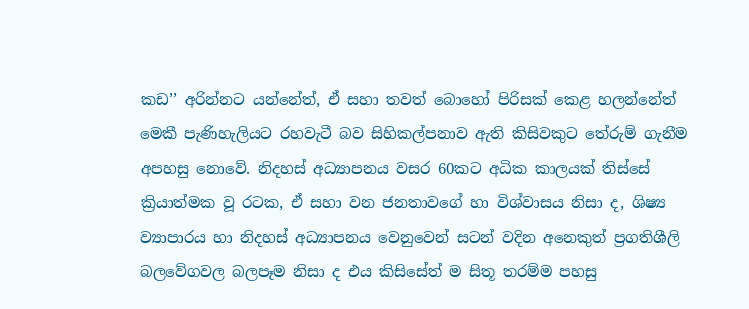කඩ’’ අරින්නට යන්නේත්, ඒ සහා තවත් බොහෝ පිරිසක් කෙළ හලන්නේත් මෙකී පැණිහැලියට රහවැටී බව සිහිකල්පනාව ඇති කිසිවකුට තේරුම් ගැනීම අපහසු නොවේ. නිදහස් අධ්‍යාපනය වසර 60කට අධික කාලයක් තිස්සේ ක්‍රියාත්මක වූ රටක, ඒ සහා වන ජනතාවගේ හා විශ්වාසය නිසා ද, ශිෂ්‍ය ව්‍යාපාරය හා නිදහස් අධ්‍යාපනය වෙනුවෙන් සටන් වදින අනෙකුත් ප්‍රගතිශීලි බලවේගවල බලපෑම නිසා ද එය කිසිසේත් ම සිතූ තරම්ම පහසු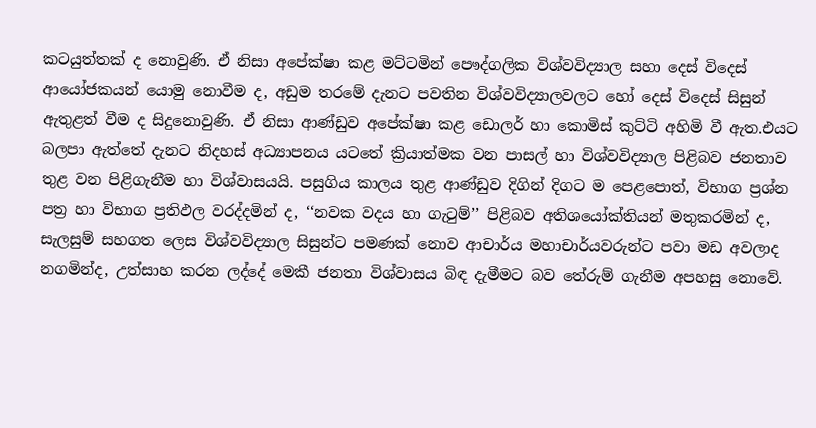කටයුත්තක් ද නොවුණි. ඒ නිසා අපේක්ෂා කළ මට්ටමින් පෞද්ගලික විශ්වවිද්‍යාල සහා දෙස් විදෙස් ආයෝජකයන් යොමු නොවීම ද, අඩුම තරමේ දැනට පවතින විශ්වවිද්‍යාලවලට හෝ දෙස් විදෙස් සිසුන් ඇතුළත් වීම ද සිදුනොවුණි. ඒ නිසා ආණ්ඩුව අපේක්ෂා කළ ඩොලර් හා කොමිස් කුට්ටි අහිමි වී ඇත.එයට බලපා ඇත්තේ දැනට නිදහස් අධ්‍යාපනය යටතේ ක්‍රියාත්මක වන පාසල් හා විශ්වවිද්‍යාල පිළිබව ජනතාව තුළ වන පිළිගැනීම හා විශ්වාසයයි. පසුගිය කාලය තුළ ආණ්ඩුව දිගින් දිගට ම පෙළපොත්, විභාග ප්‍රශ්න පත්‍ර හා විභාග ප්‍රතිඵල වරද්දමින් ද, ‘‘නවක වදය හා ගැටුම්’’ පිළිබව අතිශයෝක්තියන් මතුකරමින් ද, සැලසුම් සහගත ලෙස විශ්වවිද්‍යාල සිසුන්ට පමණක් නොව ආචාර්ය මහාචාර්යවරුන්ට පවා මඩ අවලාද නගමින්ද, උත්සාහ කරන ලද්දේ මෙකී ජනතා විශ්වාසය බිඳ දැමීමට බව තේරුම් ගැනීම අපහසු නොවේ.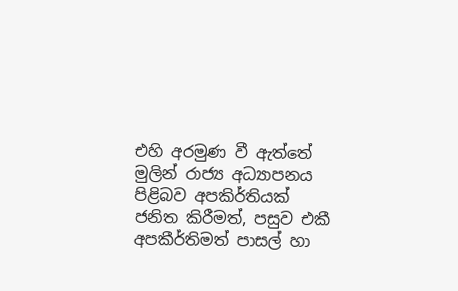එහි අරමුණ වී ඇත්තේ මුලින් රාජ්‍ය අධ්‍යාපනය පිළිබව අපකිර්තියක් ජනිත කිරීමත්, පසුව එකී අපකීර්තිමත් පාසල් හා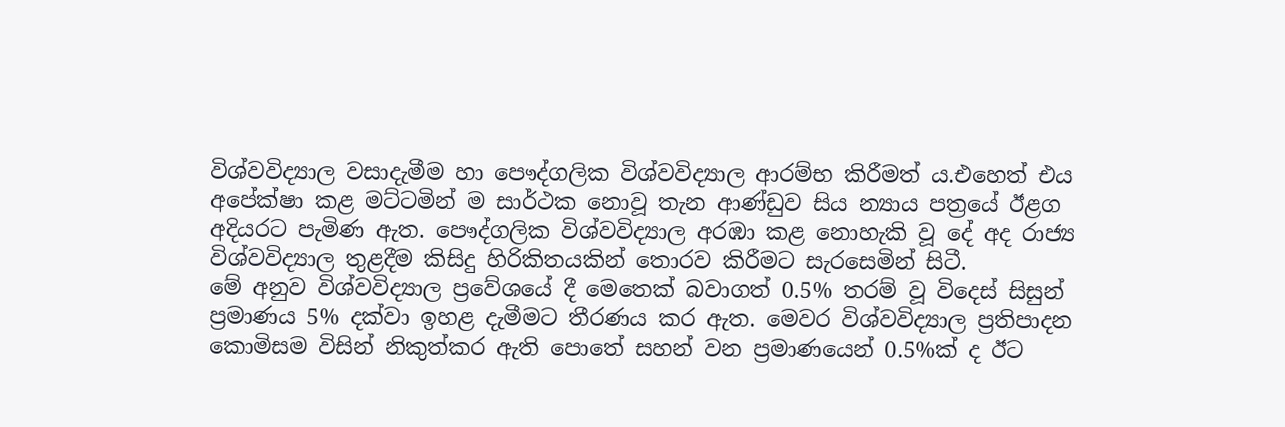විශ්වවිද්‍යාල වසාදැමීම හා පෞද්ගලික විශ්වවිද්‍යාල ආරම්භ කිරීමත් ය.එහෙත් එය අපේක්ෂා කළ මට්ටමින් ම සාර්ථක නොවූ තැන ආණ්ඩුව සිය න්‍යාය පත්‍රයේ ඊළග අදියරට පැමිණ ඇත. පෞද්ගලික විශ්වවිද්‍යාල අරඹා කළ නොහැකි වූ දේ අද රාජ්‍ය විශ්වවිද්‍යාල තුළදීම කිසිදු හිරිකිතයකින් තොරව කිරීමට සැරසෙමින් සිටී.
මේ අනුව විශ්වවිද්‍යාල ප්‍රවේශයේ දී මෙතෙක් බවාගත් 0.5% තරම් වූ විදෙස් සිසුන් ප්‍රමාණය 5% දක්වා ඉහළ දැමීමට තීරණය කර ඇත. මෙවර විශ්වවිද්‍යාල ප්‍රතිපාදන කොමිසම විසින් නිකුත්කර ඇති පොතේ සහන් වන ප්‍රමාණයෙන් 0.5%ක් ද ඊට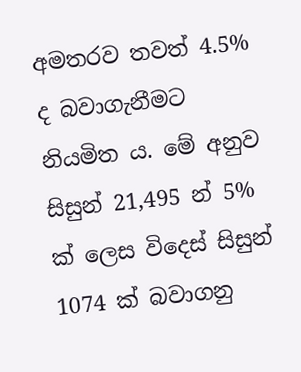අමතරව තවත් 4.5% ද බවාගැනීමට නියමිත ය. මේ අනුව සිසුන් 21,495 න් 5% ක් ලෙස විදෙස් සිසුන් 1074 ක් බවාගනු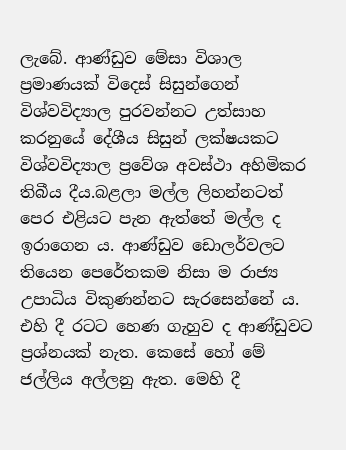ලැබේ. ආණ්ඩුව මේසා විශාල ප්‍රමාණයක් විදෙස් සිසුන්ගෙන් විශ්වවිද්‍යාල පුරවන්නට උත්සාහ කරනුයේ දේශීය සිසුන් ලක්ෂයකට විශ්වවිද්‍යාල ප්‍රවේශ අවස්ථා අහිමිකර තිබීය දීය.බළලා මල්ල ලිහන්නටත් පෙර එළියට පැන ඇත්තේ මල්ල ද ඉරාගෙන ය. ආණ්ඩුව ඩොලර්වලට තියෙන පෙරේතකම නිසා ම රාජ්‍ය උපාධිය විකුණන්නට සැරසෙන්නේ ය. එහි දී රටට හෙණ ගැහුව ද ආණ්ඩුවට ප්‍රශ්නයක් නැත. කෙසේ හෝ මේ ජල්ලිය අල්ලනු ඇත. මෙහි දී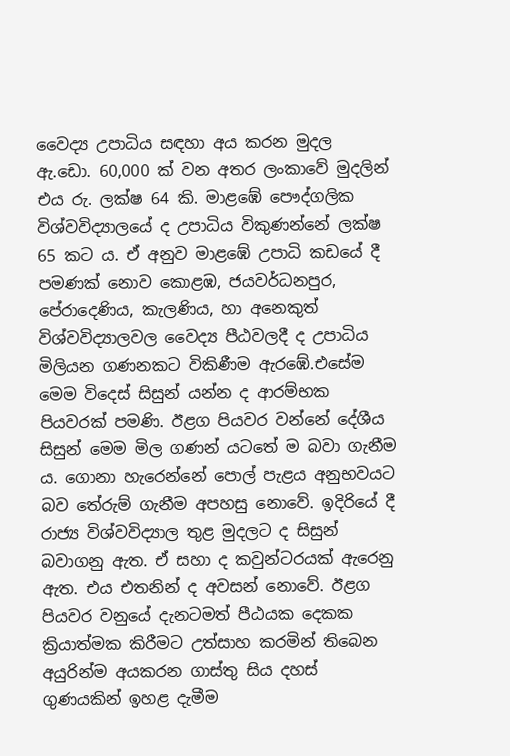වෛද්‍ය උපාධිය සඳහා අය කරන මුදල ඇ.ඩො. 60,000 ක් වන අතර ලංකාවේ මුදලින් එය රු. ලක්ෂ 64 කි. මාළඹේ පෞද්ගලික විශ්වවිද්‍යාලයේ ද උපාධිය විකුණන්නේ ලක්ෂ 65 කට ය. ඒ අනුව මාළඹේ උපාධි කඩයේ දී පමණක් නොව කොළඹ, ජයවර්ධනපුර, පේරාදෙණිය, කැලණිය, හා අනෙකුත් විශ්වවිද්‍යාලවල වෛද්‍ය පීඨවලදී ද උපාධිය මිලියන ගණනකට විකිණීම ඇරඹේ.එසේම මෙම විදෙස් සිසුන් යන්න ද ආරම්භක පියවරක් පමණි. ඊළග පියවර වන්නේ දේශීය සිසුන් මෙම මිල ගණන් යටතේ ම බවා ගැනීම ය. ගොනා හැරෙන්නේ පොල් පැළය අනුභවයට බව තේරුම් ගැනීම අපහසු නොවේ. ඉදිරියේ දී රාජ්‍ය විශ්වවිද්‍යාල තුළ මුදලට ද සිසුන් බවාගනු ඇත. ඒ සහා ද කවුන්ටරයක් ඇරෙනු ඇත. එය එතනින් ද අවසන් නොවේ. ඊළග පියවර වනුයේ දැනටමත් පීඨයක දෙකක ක්‍රියාත්මක කිරීමට උත්සාහ කරමින් තිබෙන අයුරින්ම අයකරන ගාස්තු සිය දහස් ගුණයකින් ඉහළ දැමීම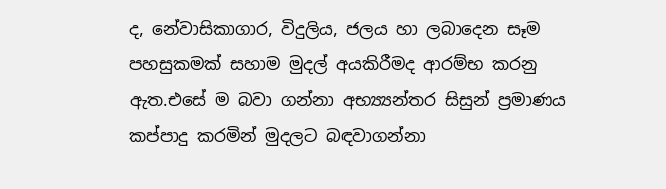ද, නේවාසිකාගාර, විදුලිය, ජලය හා ලබාදෙන සෑම පහසුකමක් සහාම මුදල් අයකිරීමද ආරම්භ කරනු ඇත.එසේ ම බවා ගන්නා අභ්‍ය්‍යන්තර සිසුන් ප්‍රමාණය කප්පාදු කරමින් මුදලට බඳවාගන්නා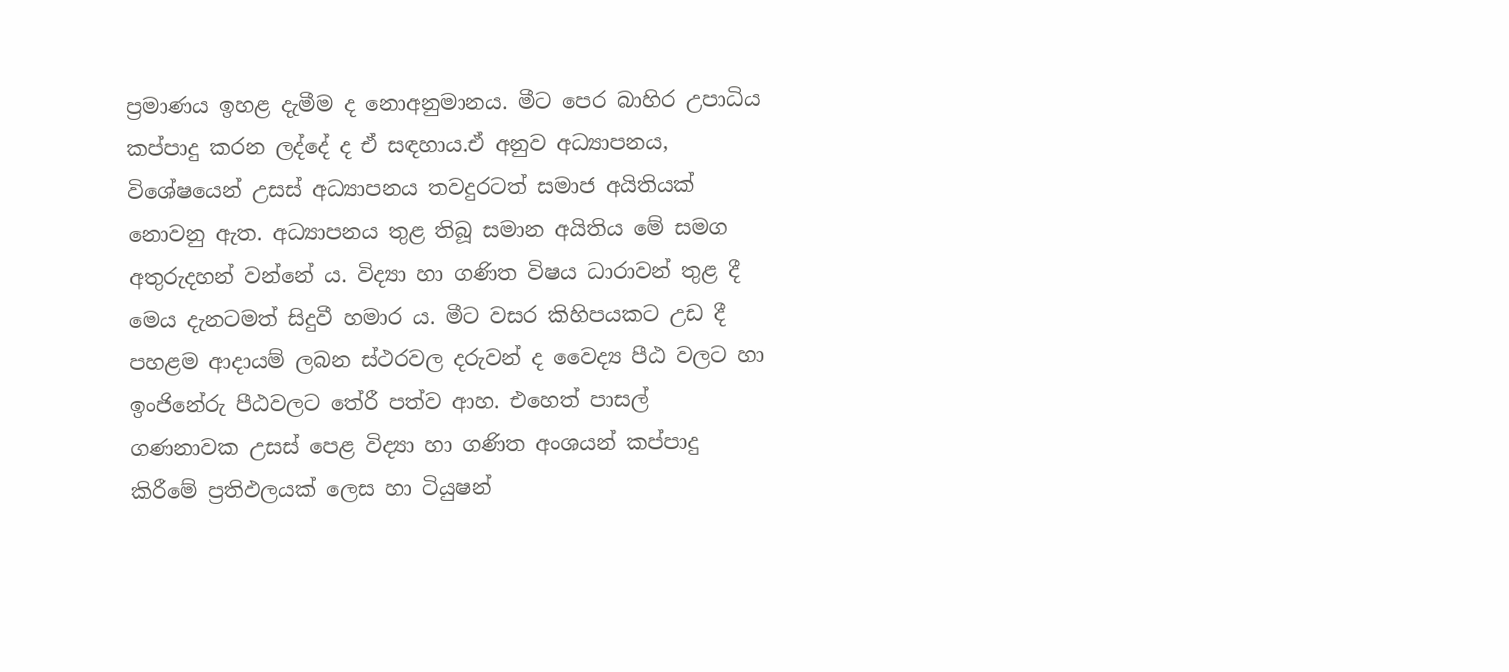ප්‍රමාණය ඉහළ දැමීම ද නොඅනුමානය. මීට පෙර බාහිර උපාධිය කප්පාදු කරන ලද්දේ ද ඒ සඳහාය.ඒ අනුව අධ්‍යාපනය, විශේෂයෙන් උසස් අධ්‍යාපනය තවදුරටත් සමාජ අයිතියක් නොවනු ඇත. අධ්‍යාපනය තුළ තිබූ සමාන අයිතිය මේ සමග අතුරුදහන් වන්නේ ය. විද්‍යා හා ගණිත විෂය ධාරාවන් තුළ දී මෙය දැනටමත් සිදුවී හමාර ය. මීට වසර කිහිපයකට උඩ දී පහළම ආදායම් ලබන ස්ථරවල දරුවන් ද වෛද්‍ය පීඨ වලට හා ඉංජිනේරු පීඨවලට තේරී පත්ව ආහ. එහෙත් පාසල් ගණනාවක උසස් පෙළ විද්‍යා හා ගණිත අංශයන් කප්පාදු කිරීමේ ප්‍රතිඵලයක් ලෙස හා ටියුෂන්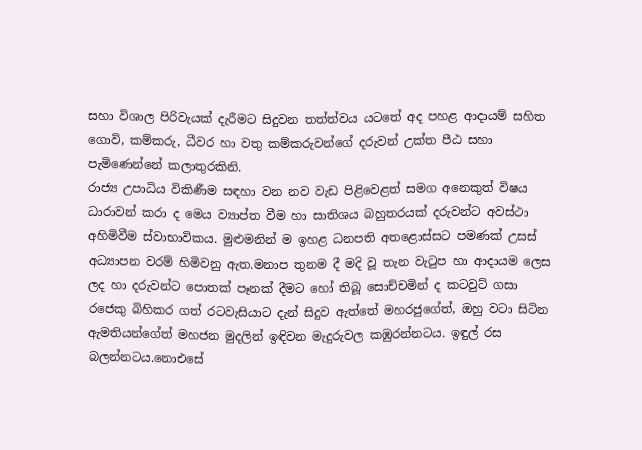සහා විශාල පිරිවැයක් දැරීමට සිදුවන තත්ත්වය යටතේ අද පහළ ආදායම් සහිත ගොවි, කම්කරු, ධීවර හා වතු කම්කරුවන්ගේ දරුවන් උක්ත පීඨ සහා පැමිණෙන්නේ කලාතුරකිනි.
රාජ්‍ය උපාධිය විකිණීම සඳහා වන නව වැඩ පිළිවෙළත් සමග අනෙකුත් විෂය ධාරාවන් කරා ද මෙය ව්‍යාප්ත වීම හා සාතිශය බහුතරයක් දරුවන්ට අවස්ථා අහිමිවීම ස්වාභාවිකය. මුළුමනින් ම ඉහළ ධනපති අතළොස්සට පමණක් උසස් අධ්‍යාපන වරම් හිමිවනු ඇත.මනාප තුනම දී මදි වූ තැන වැටුප හා ආදායම ලෙස ලද හා දරුවන්ට පොතක් පෑනක් දීමට හෝ තිබූ සොච්චමින් ද කටවුට් ගසා රජෙකු බිහිකර ගත් රටවැසියාට දැන් සිදුව ඇත්තේ මහරජුගේත්, ඔහු වටා සිටින ඇමතියන්ගේත් මහජන මුදලින් ඉඳිවන මැදුරුවල කඹුරන්නටය. ඉඳුල් රස බලන්නටය.නොඑසේ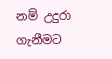නම් උදුරා ගැනීමට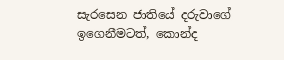සැරසෙන ජාතියේ දරුවාගේ ඉගෙනීමටත්, කොන්ද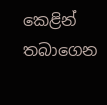කෙළින් තබාගෙන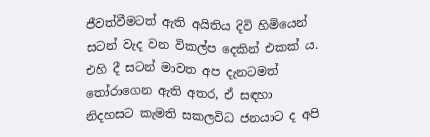ජීවත්වීමටත් ඇති අයිතිය දිවි හිමියෙන් සටන් වැද වන විකල්ප දෙකින් එකක් ය. එහි දී සටන් මාවත අප දැනටමත් තෝරාගෙන ඇති අතර, ඒ සඳහා නිදහසට කැමති සකලවිධ ජනයාට ද අපි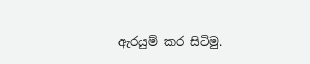ඇරයුම් කර සිටිමු.